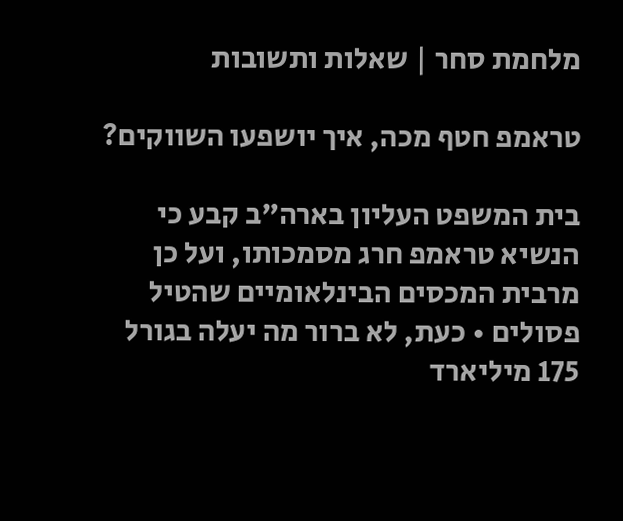מלחמת סחר | שאלות ותשובות

טראמפ חטף מכה, איך יושפעו השווקים?

בית המשפט העליון בארה"ב קבע כי הנשיא טראמפ חרג מסמכותו, ועל כן מרבית המכסים הבינלאומיים שהטיל פסולים • כעת, לא ברור מה יעלה בגורל 175 מיליארד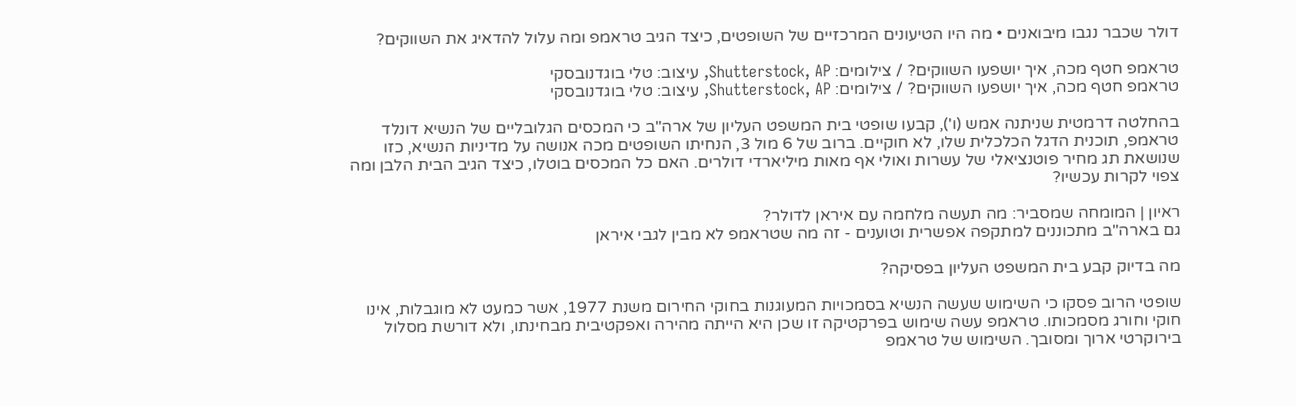דולר שכבר נגבו מיבואנים • מה היו הטיעונים המרכזיים של השופטים, כיצד הגיב טראמפ ומה עלול להדאיג את השווקים?

טראמפ חטף מכה, איך יושפעו השווקים? / צילומים: Shutterstock, AP, עיצוב: טלי בוגדנובסקי
טראמפ חטף מכה, איך יושפעו השווקים? / צילומים: Shutterstock, AP, עיצוב: טלי בוגדנובסקי

בהחלטה דרמטית שניתנה אמש (ו'), קבעו שופטי בית המשפט העליון של ארה"ב כי המכסים הגלובליים של הנשיא דונלד טראמפ, תוכנית הדגל הכלכלית שלו, לא חוקיים. ברוב של 6 מול 3, הנחיתו השופטים מכה אנושה על מדיניות הנשיא, כזו שנושאת תג מחיר פוטנציאלי של עשרות ואולי אף מאות מיליארדי דולרים. האם כל המכסים בוטלו, כיצד הגיב הבית הלבן ומה צפוי לקרות עכשיו?

ראיון | המומחה שמסביר: מה תעשה מלחמה עם איראן לדולר?
גם בארה"ב מתכוננים למתקפה אפשרית וטוענים - זה מה שטראמפ לא מבין לגבי איראן

מה בדיוק קבע בית המשפט העליון בפסיקה?

שופטי הרוב פסקו כי השימוש שעשה הנשיא בסמכויות המעוגנות בחוקי החירום משנת 1977, אשר כמעט לא מוגבלות, אינו חוקי וחורג מסמכותו. טראמפ עשה שימוש בפרקטיקה זו שכן היא הייתה מהירה ואפקטיבית מבחינתו, ולא דורשת מסלול בירוקרטי ארוך ומסובך. השימוש של טראמפ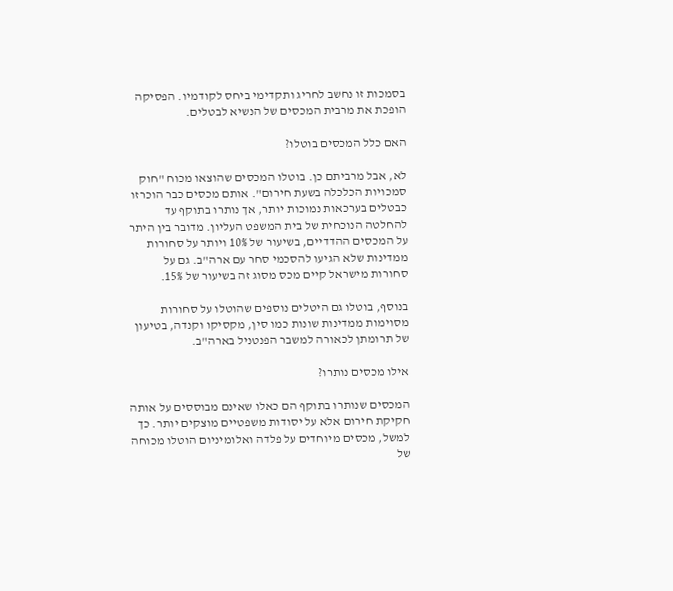בסמכות זו נחשב לחריג ותקדימי ביחס לקודמיו. הפסיקה הופכת את מרבית המכסים של הנשיא לבטלים.

האם כלל המכסים בוטלו?

לא, אבל מרביתם כן. בוטלו המכסים שהוצאו מכוח "חוק סמכויות הכלכלה בשעת חירום". אותם מכסים כבר הוכרזו כבטלים בערכאות נמוכות יותר, אך נותרו בתוקף עד להחלטה הנוכחית של בית המשפט העליון. מדובר בין היתר על המכסים ההדדיים, בשיעור של 10% ויותר על סחורות ממדינות שלא הגיעו להסכמי סחר עם ארה"ב. גם על סחורות מישראל קיים מכס מסוג זה בשיעור של 15%.

בנוסף, בוטלו גם היטלים נוספים שהוטלו על סחורות מסוימות ממדינות שונות כמו סין, מקסיקו וקנדה, בטיעון של תרומתן לכאורה למשבר הפנטניל בארה"ב.

אילו מכסים נותרו?

המכסים שנותרו בתוקף הם כאלו שאינם מבוססים על אותה חקיקת חירום אלא על יסודות משפטיים מוצקים יותר. כך למשל, מכסים מיוחדים על פלדה ואלומיניום הוטלו מכוחה של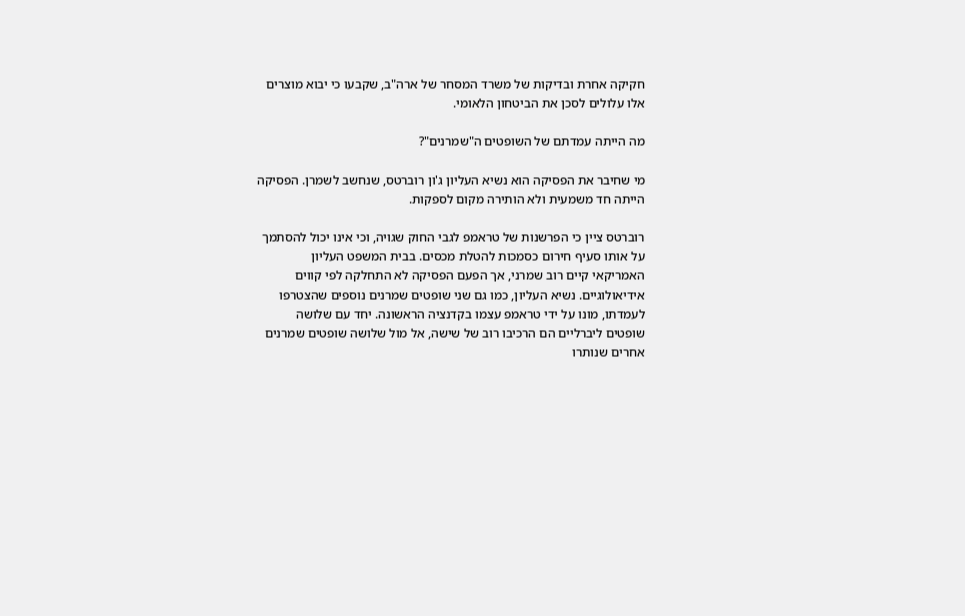חקיקה אחרת ובדיקות של משרד המסחר של ארה"ב, שקבעו כי יבוא מוצרים אלו עלולים לסכן את הביטחון הלאומי.

מה הייתה עמדתם של השופטים ה"שמרנים"?

מי שחיבר את הפסיקה הוא נשיא העליון ג'ון רוברטס, שנחשב לשמרן. הפסיקה הייתה חד משמעית ולא הותירה מקום לספקות.

רוברטס ציין כי הפרשנות של טראמפ לגבי החוק שגויה, וכי אינו יכול להסתמך על אותו סעיף חירום כסמכות להטלת מכסים. בבית המשפט העליון האמריקאי קיים רוב שמרני, אך הפעם הפסיקה לא התחלקה לפי קווים אידיאולוגיים. נשיא העליון, כמו גם שני שופטים שמרנים נוספים שהצטרפו לעמדתו, מונו על ידי טראמפ עצמו בקדנציה הראשונה. יחד עם שלושה שופטים ליברליים הם הרכיבו רוב של שישה, אל מול שלושה שופטים שמרנים אחרים שנותרו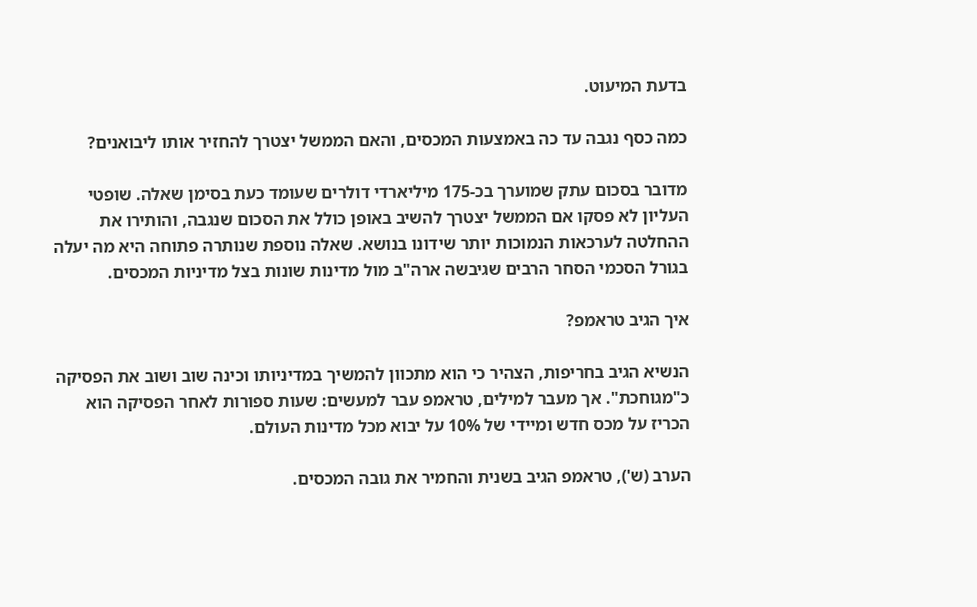בדעת המיעוט.

כמה כסף נגבה עד כה באמצעות המכסים, והאם הממשל יצטרך להחזיר אותו ליבואנים?

מדובר בסכום עתק שמוערך בכ-175 מיליארדי דולרים שעומד כעת בסימן שאלה. שופטי העליון לא פסקו אם הממשל יצטרך להשיב באופן כולל את הסכום שנגבה, והותירו את ההחלטה לערכאות הנמוכות יותר שידונו בנושא. שאלה נוספת שנותרה פתוחה היא מה יעלה בגורל הסכמי הסחר הרבים שגיבשה ארה"ב מול מדינות שונות בצל מדיניות המכסים.

איך הגיב טראמפ?

הנשיא הגיב בחריפות, הצהיר כי הוא מתכוון להמשיך במדיניותו וכינה שוב ושוב את הפסיקה כ"מגוחכת". אך מעבר למילים, טראמפ עבר למעשים: שעות ספורות לאחר הפסיקה הוא הכריז על מכס חדש ומיידי של 10% על יבוא מכל מדינות העולם.

הערב (ש'), טראמפ הגיב בשנית והחמיר את גובה המכסים.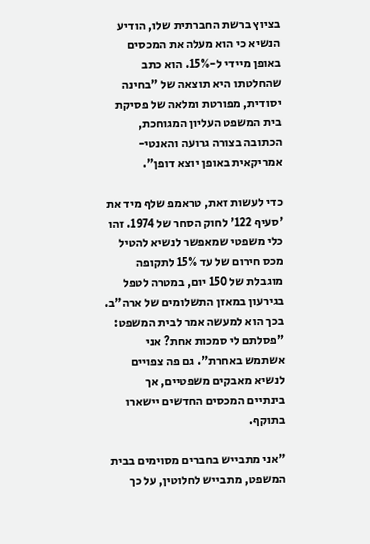בציוץ ברשת החברתית שלו, הודיע הנשיא כי הוא מעלה את המכסים באופן מיידי ל-15%. הוא כתב שהחלטתו היא תוצאה של "בחינה יסודית, מפורטת ומלאה של פסיקת בית המשפט העליון המגוחכת, הכתובה בצורה גרועה והאנטי-אמריקאית באופן יוצא דופן".

כדי לעשות זאת, טראמפ שלף מיד את 'סעיף 122' לחוק הסחר של 1974. זהו כלי משפטי שמאפשר לנשיא להטיל מכס חירום של עד 15% לתקופה מוגבלת של 150 יום, במטרה לטפל בגירעון במאזן התשלומים של ארה"ב. בכך הוא למעשה אמר לבית המשפט: "פסלתם לי סמכות אחת? אני אשתמש באחרת". גם פה צפויים לנשיא מאבקים משפטיים, אך בינתיים המכסים החדשים יישארו בתוקף.

"אני מתבייש בחברים מסוימים בבית המשפט, מתבייש לחלוטין, על כך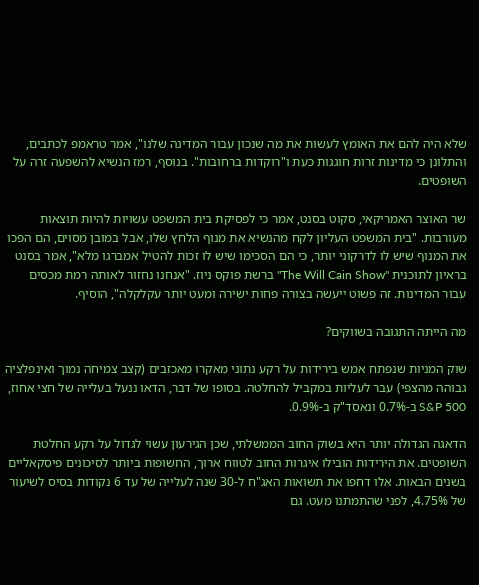שלא היה להם את האומץ לעשות את מה שנכון עבור המדינה שלנו", אמר טראמפ לכתבים, והתלונן כי מדינות זרות חוגגות כעת ו"רוקדות ברחובות". בנוסף, רמז הנשיא להשפעה זרה על השופטים.

שר האוצר האמריקאי, סקוט בסנט, אמר כי לפסיקת בית המשפט עשויות להיות תוצאות מעורבות. "בית המשפט העליון לקח מהנשיא את מנוף הלחץ שלו, אבל במובן מסוים, הם הפכו את המנוף שיש לו לדרקוני יותר, כי הם הסכימו שיש לו זכות להטיל אמברגו מלא", אמר בסנט בראיון לתוכנית "The Will Cain Show" ברשת פוקס ניוז. "אנחנו נחזור לאותה רמת מכסים עבור המדינות. זה פשוט ייעשה בצורה פחות ישירה ומעט יותר עקלקלה", הוסיף.

מה הייתה התגובה בשווקים?

שוק המניות שנפתח אמש בירידות על רקע נתוני מאקרו מאכזבים (קצב צמיחה נמוך ואינפלציה גבוהה מהצפי) עבר לעליות במקביל להחלטה. בסופו של דבר, הדאו ננעל בעלייה של חצי אחוז, S&P 500 ב-0.7% ונאסד"ק ב-0.9%.

הדאגה הגדולה יותר היא בשוק החוב הממשלתי, שכן הגירעון עשוי לגדול על רקע החלטת השופטים. את הירידות הובילו איגרות החוב לטווח ארוך, החשופות ביותר לסיכונים פיסקאליים בשנים הבאות. אלו דחפו את תשואות האג"ח ל-30 שנה לעלייה של עד 6 נקודות בסיס לשיעור של 4.75%, לפני שהתמתנו מעט. גם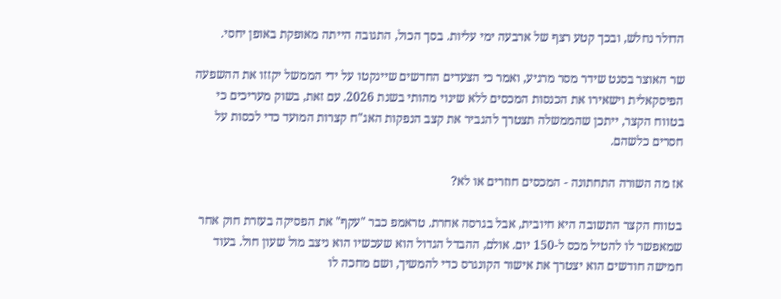הדולר נחלש, ובכך קטע רצף של ארבעה ימי עליות. בסך הכול, התגובה הייתה מאופקת באופן יחסי.

שר האוצר בסנט שידר מסר מרגיע, ואמר כי הצעדים החדשים שיינקטו על ידי הממשל יקזזו את ההשפעה הפיסקאלית וישאירו את הכנסות המכסים ללא שינוי מהותי בשנת 2026. עם זאת, בשוק מעריכים כי בטווח הקצר, ייתכן שהממשלה תצטרך להגביר את קצב הנפקות האג"ח קצרות המועד כדי לכסות על חסרים כלשהם.

אז מה השורה התחתונה - המכסים חוזרים או לא?

בטווח הקצר התשובה היא חיובית, אבל בגרסה אחרת. טראמפ כבר "עקף" את הפסיקה בעזרת חוק אחר שמאפשר לו להטיל מכס ל-150 יום. אולם, ההבדל הגדול הוא שעכשיו הוא ניצב מול שעון חול. בעוד חמישה חודשים הוא יצטרך את אישור הקונגרס כדי להמשיך, ושם מחכה לו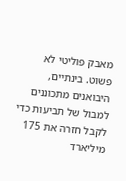מאבק פוליטי לא פשוט. בינתיים, היבואנים מתכוננים למבול של תביעות כדי לקבל חזרה את 175 מיליארד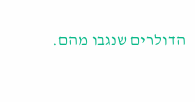הדולרים שנגבו מהם.